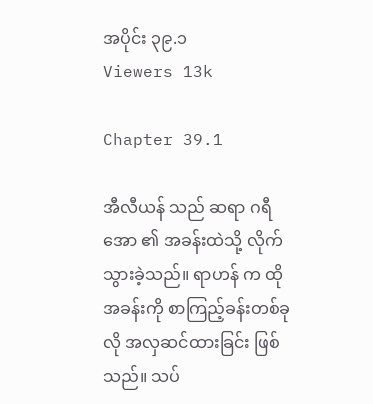အပိုင်း ၃၉.၁
Viewers 13k

Chapter 39.1

အီလီယန် သည် ဆရာ ဂရီအော ၏ အခန်းထဲသို့ လိုက်သွားခဲ့သည်။ ရာဟန် က ထိုအခန်းကို စာကြည့်ခန်းတစ်ခုလို အလှဆင်ထားခြင်း ဖြစ်သည်။ သပ်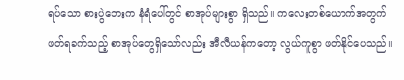ရပ်သော စားပွဲဘေးက နံရံပေါ်တွင် စာအုပ်များစွာ ရှိသည်။ ကလေးတစ်ယောက်အတွက် ဖတ်ရခက်သည့် စာအုပ်တွေရှိသော်လည်း အီလီယန်ကတော့ လွယ်ကူစွာ ဖတ်နိုင်ပေသည်။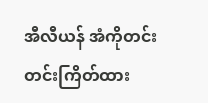အီလီယန် အံကိုတင်းတင်းကြိတ်ထား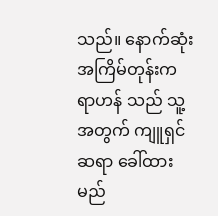သည်။ နောက်ဆုံးအကြိမ်တုန်းက ရာဟန် သည် သူ့အတွက် ကျူရှင်ဆရာ ခေါ်ထားမည်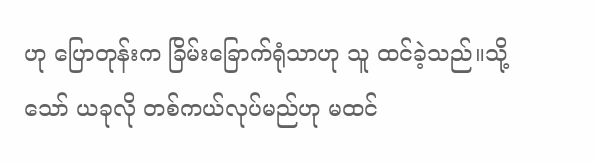ဟု ပြောတုန်းက ခြိမ်းခြောက်ရုံသာဟု သူ ထင်ခဲ့သည်။သို့သော် ယခုလို တစ်ကယ်လုပ်မည်ဟု မထင်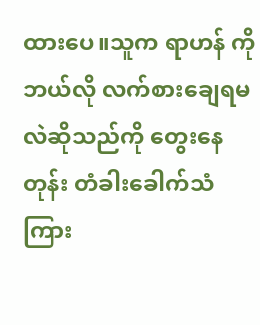ထားပေ။သူက ရာဟန် ကို ဘယ်လို လက်စားချေရမလဲဆိုသည်ကို တွေးနေတုန်း တံခါးခေါက်သံကြား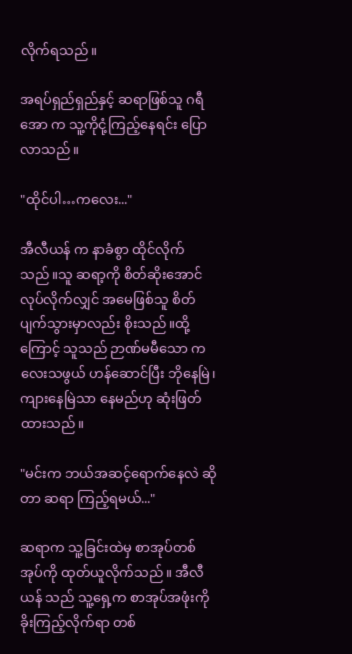လိုက်ရသည်။

အရပ်ရှည်ရှည်နှင့် ဆရာဖြစ်သူ ဂရီအော က သူ့ကိုငုံ့ကြည့်နေရင်း ပြောလာသည်။

"ထိုင်ပါ…ကလေး..."

အီလီယန် က နာခံစွာ ထိုင်လိုက်သည်။သူ ဆရာ့ကို စိတ်ဆိုးအောင် လုပ်လိုက်လျှင် အမေဖြစ်သူ စိတ်ပျက်သွားမှာလည်း စိုးသည်။ထို့ကြောင့် သူသည် ဉာဏ်မမီသော ကလေးသဖွယ် ဟန်ဆောင်ပြီး ဘိုနေမြဲ၊ကျားနေမြဲသာ နေမည်ဟု ဆုံးဖြတ်ထားသည်။

"မင်းက ဘယ်အဆင့်ရောက်နေလဲ ဆိုတာ ဆရာ ကြည့်ရမယ်..."

ဆရာက သူ့ခြင်းထဲမှ စာအုပ်တစ်အုပ်ကို ထုတ်ယူလိုက်သည်။ အီလီယန် သည် သူ့ရှေ့က စာအုပ်အဖုံးကို ခိုးကြည့်လိုက်ရာ တစ်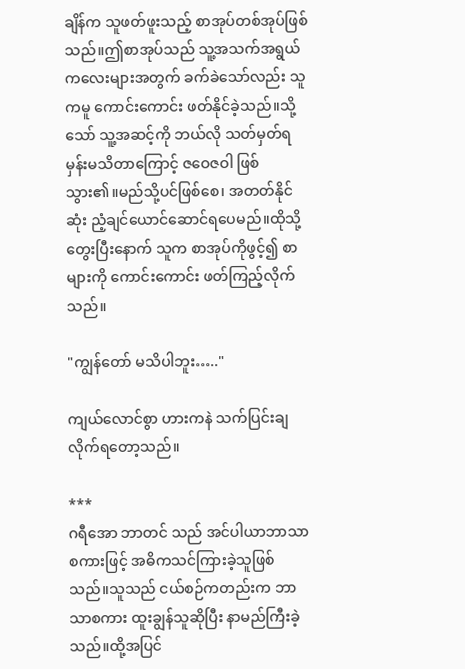ချိန်က သူဖတ်ဖူးသည့် စာအုပ်တစ်အုပ်ဖြစ်သည်။ဤစာအုပ်သည် သူ့အသက်အရွယ် ကလေးများအတွက် ခက်ခဲသော်လည်း သူကမူ ကောင်းကောင်း ဖတ်နိုင်ခဲ့သည်။သို့သော် သူ့အဆင့်ကို ဘယ်လို သတ်မှတ်ရမှန်းမသိတာကြောင့် ဇဝေဇဝါ ဖြစ်သွား၏။မည်သို့ပင်ဖြစ်စေ၊ အတတ်နိုင်ဆုံး ညံ့ချင်ယောင်ဆောင်ရပေမည်။ထိုသို့တွေးပြီးနောက် သူက စာအုပ်ကိုဖွင့်၍ စာများကို ကောင်းကောင်း ဖတ်ကြည့်လိုက်သည်။

"ကျွန်တော် မသိပါဘူး….."

ကျယ်လောင်စွာ ဟားကနဲ သက်ပြင်းချလိုက်ရတော့သည်။

***
ဂရီအော ဘာတင် သည် အင်ပါယာဘာသာ စကားဖြင့် အဓိကသင်ကြားခဲ့သူဖြစ်သည်။သူသည် ငယ်စဉ်ကတည်းက ဘာသာစကား ထူးချွန်သူဆိုပြီး နာမည်ကြီးခဲ့သည်။ထို့အပြင်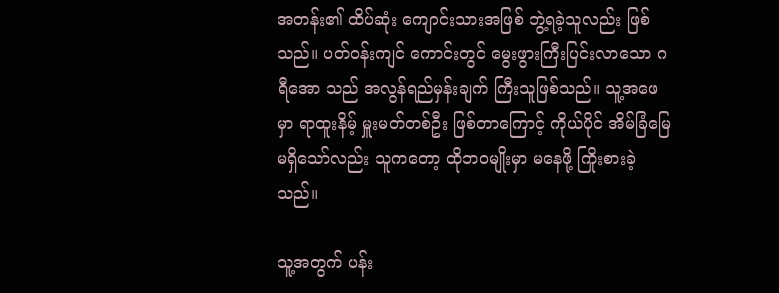အတန်း၏ ထိပ်ဆုံး ကျောင်းသားအဖြစ် ဘွဲ့ရခဲ့သူလည်း ဖြစ်သည်။ ပတ်ဝန်းကျင် ကောင်းတွင် မွေးဖွားကြီးပြင်းလာသော ဂရီအော သည် အလွန်ရည်မှန်းချက် ကြီးသူဖြစ်သည်။ သူ့အဖေမှာ ရာထူးနိမ့် မှူးမတ်တစ်ဦး ဖြစ်တာကြောင့် ကိုယ်ပိုင် အိမ်ခြံမြေမရှိသော်လည်း သူကတော့ ထိုဘဝမျိုးမှာ မနေဖို့ ကြိုးစားခဲ့သည်။

သူ့အတွက် ပန်း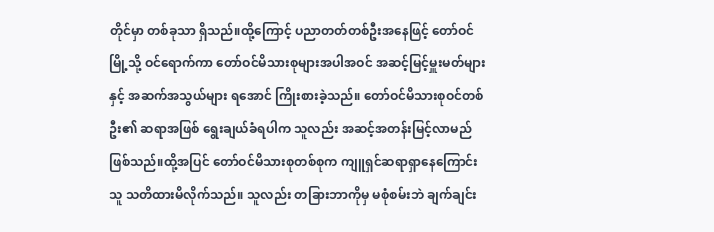တိုင်မှာ တစ်ခုသာ ရှိသည်။ထို့ကြောင့် ပညာတတ်တစ်ဦးအနေဖြင့် တော်ဝင်မြို့သို့ ဝင်ရောက်ကာ တော်ဝင်မိသားစုများအပါအဝင် အဆင့်မြင့်မှူးမတ်များနှင့် အဆက်အသွယ်များ ရအောင် ကြိုးစားခဲ့သည်။‌ တော်ဝင်မိသားစုဝင်တစ်ဦး၏ ဆရာအဖြစ် ရွေးချယ်ခံရပါက သူလည်း အဆင့်အတန်းမြင့်လာမည် ဖြစ်သည်။ထို့အပြင် တော်ဝင်မိသားစုတစ်စုက ကျူရှင်ဆရာရှာနေကြောင်း သူ သတိထားမိလိုက်သည်။ သူလည်း တခြားဘာကိုမှ မစုံစမ်းဘဲ ချက်ချင်း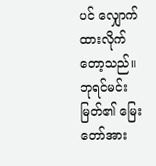ပင် လျှောက်ထားလိုက်တော့သည်။ ဘုရင်မင်းမြတ်၏ မြေးတော်အား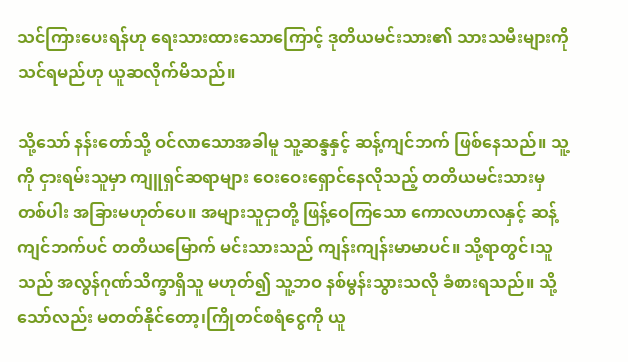သင်ကြားပေးရန်ဟု ရေးသားထားသောကြောင့် ဒုတိယမင်းသား၏ သားသမီးများကို သင်ရမည်ဟု ယူဆလိုက်မိသည်။

သို့သော် နန်းတော်သို့ ဝင်လာသောအခါမူ သူ့ဆန္ဒနှင့် ဆန့်ကျင်ဘက် ဖြစ်နေသည်။ သူ့ကို ငှားရမ်းသူမှာ ကျူရှင်ဆရာများ ဝေးဝေးရှောင်နေလိုသည့် တတိယမင်းသားမှ တစ်ပါး အခြားမဟုတ်ပေ။ အများသူငှာတို့ ဖြန့်ဝေကြသော ကောလဟာလနှင့် ဆန့်ကျင်ဘက်ပင် တတိယမြောက် မင်းသားသည် ကျန်းကျန်းမာမာပင်။ သို့ရာတွင်၊သူသည် အလွန်ဂုဏ်သိက္ခာရှိသူ မဟုတ်၍ သူ့ဘဝ နစ်မွန်းသွားသလို ခံစားရသည်။ သို့သော်လည်း မတတ်နိုင်တော့၊ကြိုတင်စရံငွေကို ယူ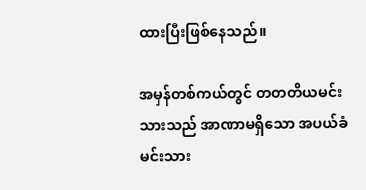ထားပြီးဖြစ်နေသည်။

အမှန်တစ်ကယ်တွင် တတတိယမင်းသားသည် အာဏာမရှိသော အပယ်ခံမင်းသား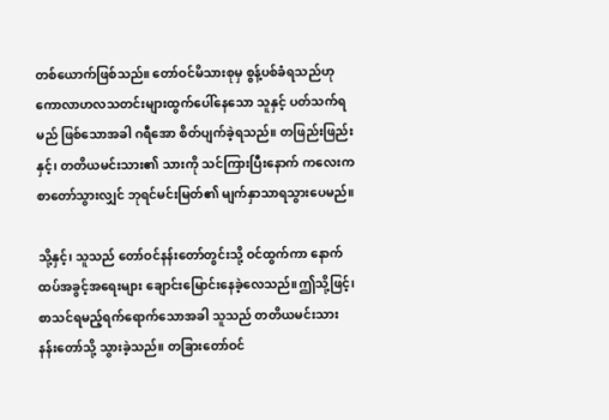တစ်ယောက်ဖြစ်သည်။ တော်ဝင်မိသားစုမှ စွန့်ပစ်ခံရသည်ဟု ကောလာဟလသတင်းများထွက်ပေါ်နေသော သူနှင့် ပတ်သက်ရမည် ဖြစ်သောအခါ ဂရီအော စိတ်ပျက်ခဲ့ရသည်။ တဖြည်းဖြည်းနှင့်၊ တတိယမင်းသား၏ သားကို သင်ကြားပြီးနောက် ကလေးက စာတော်သွားလျှင် ဘုရင်မင်းမြတ်၏ မျက်နှာသာရသွားပေမည်။

သို့နှင့်၊ သူသည် တော်ဝင်နန်းတော်တွင်းသို့ ဝင်ထွက်ကာ နောက်ထပ်အခွင့်အရေးများ ချောင်းမြောင်းနေခဲ့လေသည်။ဤသို့ဖြင့်၊စာသင်ရမည့်ရက်ရောက်သောအခါ သူသည် တတိယမင်းသားနန်းတော်သို့ သွားခဲ့သည်။ တခြားတော်ဝင်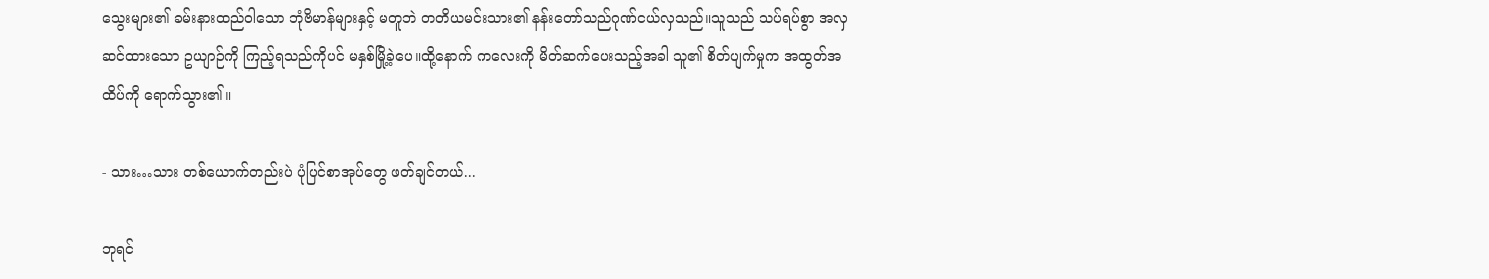သွေးများ၏ ခမ်းနားထည်ဝါသော ဘုံဗိမာန်များနှင့် မတူဘဲ တတိယမင်းသား၏ နန်းတော်သည်ဂုဏ်ငယ်လှသည်။သူသည် သပ်ရပ်စွာ အလှဆင်ထားသော ဥယျာဉ်ကို ကြည့်ရသည်ကိုပင် မနှစ်မြို့ခဲ့ပေ။ထို့နောက် ကလေးကို မိတ်ဆက်ပေးသည့်အခါ သူ၏ စိတ်ပျက်မှုက အထွတ်အထိပ်ကို ရောက်သွား၏။

- သား…သား တစ်ယောက်တည်းပဲ ပုံပြင်စာအုပ်တွေ ဖတ်ချင်တယ်...

ဘုရင်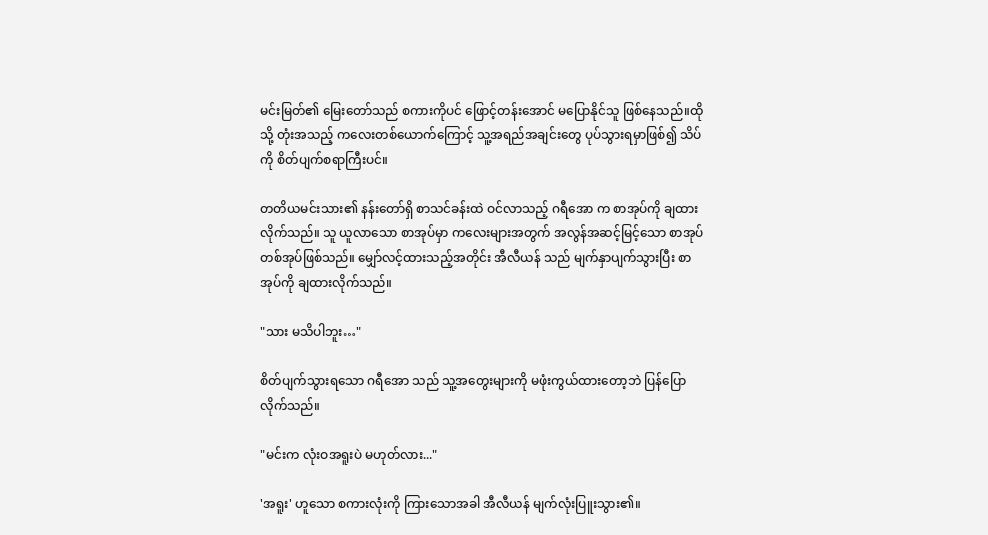မင်းမြတ်၏ မြေးတော်သည် စကားကိုပင် ဖြောင့်တန်းအောင် မပြောနိုင်သူ ဖြစ်နေ‌သည်။ထိုသို့ တုံးအသည့် ကလေးတစ်ယောက်ကြောင့် သူ့အရည်အချင်းတွေ ပုပ်သွားရမှာဖြစ်၍ သိပ်ကို စိတ်ပျက်စရာကြီးပင်။

တတိယမင်းသား၏ နန်းတော်ရှိ စာသင်ခန်းထဲ ဝင်လာသည့် ဂရီအော က စာအုပ်ကို ချထားလိုက်သည်။ သူ ယူလာသော စာအုပ်မှာ ကလေးများအတွက် အလွန်အဆင့်မြင့်သော စာအုပ်တစ်အုပ်ဖြစ်သည်။ မျှော်လင့်ထားသည့်အတိုင်း အီလီယန် သည် မျက်နှာပျက်သွားပြီး စာအုပ်ကို ချထားလိုက်သည်။

"သား မသိပါဘူး…"

စိတ်ပျက်သွားရသော ဂရီအော သည် သူ့အတွေးများကို မဖုံးကွယ်ထားတော့ဘဲ ပြန်ပြောလိုက်သည်။

"မင်းက လုံးဝအရူးပဲ မဟုတ်လား..."

'အရူး' ဟူသော စကားလုံးကို ကြားသောအခါ အီလီယန် မျက်လုံးပြူးသွား၏။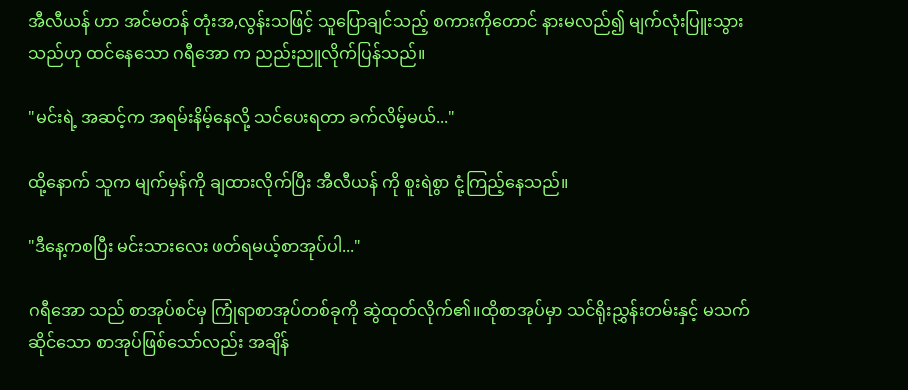အီလီယန် ဟာ အင်မတန် တုံးအ,လွန်းသဖြင့် သူပြောချင်သည့် စကားကိုတောင် နားမလည်၍ မျက်လုံးပြူးသွားသည်ဟု ထင်နေသော ဂရီအော က ညည်းညူလိုက်ပြန်သည်။

"မင်းရဲ့ အဆင့်က အရမ်းနိမ့်နေလို့ သင်ပေးရတာ ခက်လိမ့်မယ်..."

ထို့နောက် သူက မျက်မှန်ကို ချထားလိုက်ပြီး အီလီယန် ကို စူးရဲစွာ ငုံ့ကြည့်နေသည်။

"ဒီနေ့ကစပြီး မင်းသားလေး ဖတ်ရမယ့်စာအုပ်ပါ..."

ဂရီအော သည် စာအုပ်စင်မှ ကြုံရာစာအုပ်တစ်ခုကို ဆွဲထုတ်လိုက်၏။ထိုစာအုပ်မှာ သင်ရိုးညွှန်းတမ်းနှင့် မသက်ဆိုင်သော စာအုပ်ဖြစ်သော်လည်း အချိန်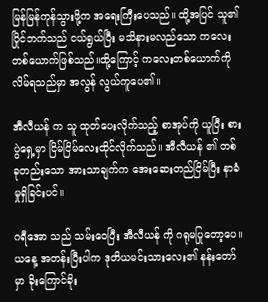မြန်မြန်ကုန်သွားဖို့က အရေးကြီးပေသည်။ ထို့အပြင် သူ၏ပြိုင်ဘက်သည် ငယ်ရွယ်ပြီး မသိနားမလည်သော ကလေးတစ်ယောက်ဖြစ်သည်။ထို့ကြောင့် ကလေးတစ်ယောက်ကို လိမ်ရသည်မှာ အလွန် လွယ်ကူပေ၏။

အီလီယန် က သူ ထုတ်ပေးလိုက်သည့် စာအုပ်ကို ယူပြီး စားပွဲရှေ့မှာ ငြိမ်ငြိမ်လေးထိုင်လိုက်သည်။ အီလီယန် ၏ တစ်ခုတည်းသော အားသာချက်က အေးဆေးတည်ငြိမ်ပြီး နာခံမှုရှိခြင်းပင်။

ဂရီအော သည် သမ်းဝေပြီး အီလီယန် ကို ဂရုမပြုတော့ပေ။ယနေ့ အတန်းပြီးပါက ဒုတိယမင်းသားလေး၏ နန်းတော်မှာ ခိုးကြောင်ခိုး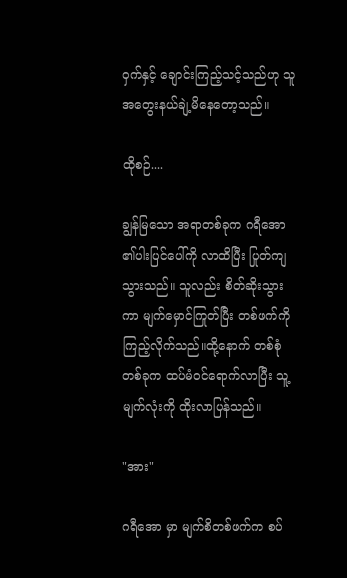ဝှက်နှင့် ချောင်းကြည့်သင့်သည်ဟု သူ အတွေးနယ်ချဲ့မိနေတော့သည်။

ထိုစဉ်....

ချွန်မြသော အရာတစ်ခုက ဂရီအော ၏ပါးပြင်ပေါ်ကို လာထိပြီး ပြုတ်ကျသွားသည်။ သူလည်း စိတ်ဆိုးသွားကာ မျက်မှောင်ကြုတ်ပြီး တစ်ဖက်ကို ကြည့်လိုက်သည်။ထို့နောက် တစ်စုံတစ်ခုက ထပ်မံဝင်ရောက်လာပြီး သူ့မျက်လုံးကို ထိုးလာပြန်သည်။

"အား"

ဂရီအော မှာ မျက်စိတစ်ဖက်က စပ်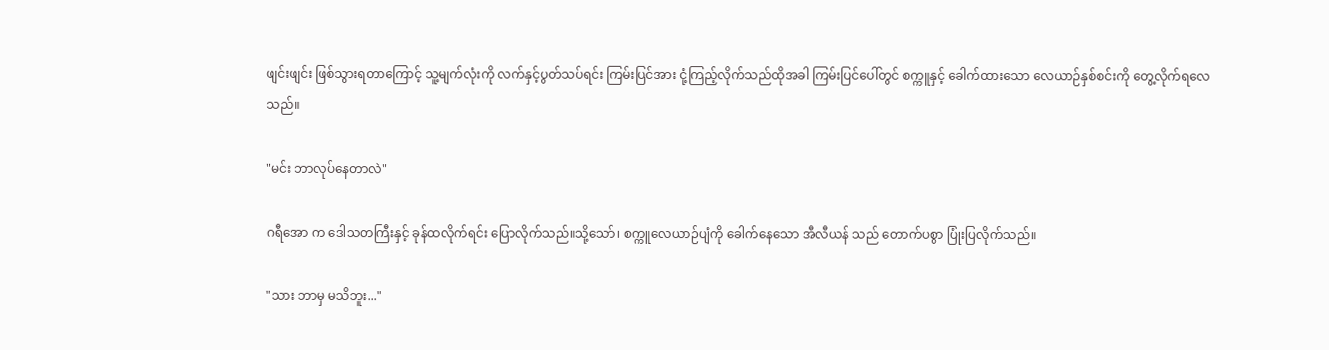ဖျင်းဖျင်း ဖြစ်သွားရတာကြောင့် သူ့မျက်လုံးကို လက်နှင့်ပွတ်သပ်ရင်း ကြမ်းပြင်အား ငုံ့ကြည့်လိုက်သည်ထိုအခါ ကြမ်းပြင်ပေါ်တွင် စက္ကူနှင့် ခေါက်ထားသော လေယာဉ်နှစ်စင်းကို တွေ့လိုက်ရလေသည်။

"မင်း ဘာလုပ်နေတာလဲ"

ဂရီအော က ဒေါသတကြီးနှင့် ခုန်ထလိုက်ရင်း ပြောလိုက်သည်။သို့သော်၊ စက္ကူလေယာဉ်ပျံကို ခေါက်နေသော အီလီယန် သည် တောက်ပစွာ ပြုံးပြလိုက်သည်။

"သား ဘာမှ မသိဘူး..."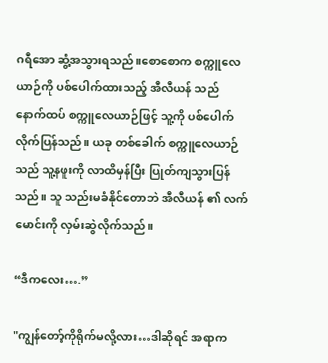ဂရီအော ဆွံ့အသွားရသည်။စောစောက စက္ကူလေယာဉ်ကို ပစ်ပေါက်ထားသည့် အီလီယန် သည် နောက်ထပ် စက္ကူလေယာဉ်ဖြင့် သူ့ကို ပစ်ပေါက်လိုက်ပြန်သည်။ ယခု တစ်ခေါက် စက္ကူလေယာဉ်သည် သူ့နဖူးကို လာထိမှန်ပြီး ပြုတ်ကျသွားပြန်သည်။ သူ သည်းမခံနိုင်တောဘဲ အီလီယန် ၏ လက်မောင်းကို လှမ်းဆွဲလိုက်သည်။

“ဒီကလေး….”

"ကျွန်တော့်ကိုရိုက်မလို့လား…ဒါဆိုရင် အရာက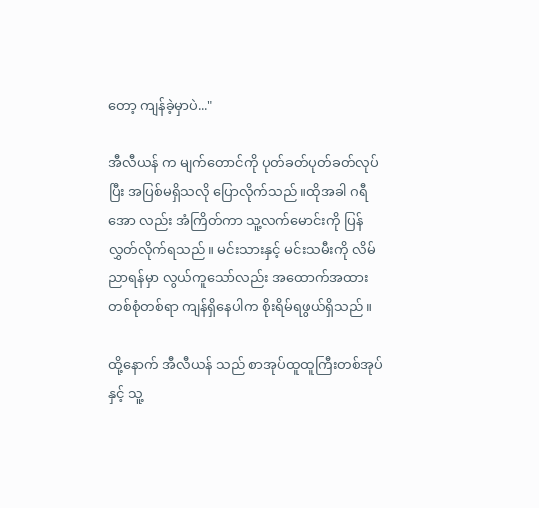တော့ ကျန်ခဲ့မှာပဲ..."

အီလီယန် က မျက်တောင်ကို ပုတ်ခတ်ပုတ်ခတ်လုပ်ပြီး အပြစ်မရှိသလို ပြောလိုက်သည်။ထိုအခါ ဂရီအော လည်း အံကြိတ်ကာ သူ့လက်မောင်းကို ပြန်လွှတ်လိုက်ရသည်။ မင်းသားနှင့် မင်းသမီးကို လိမ်ညာရန်မှာ လွယ်ကူသော်လည်း အထောက်အထား တစ်စုံတစ်ရာ ကျန်ရှိနေပါက စိုးရိမ်ရဖွယ်ရှိသည်။

ထို့နောက် အီလီယန် သည် စာအုပ်ထူထူကြီးတစ်အုပ်နှင့် သူ့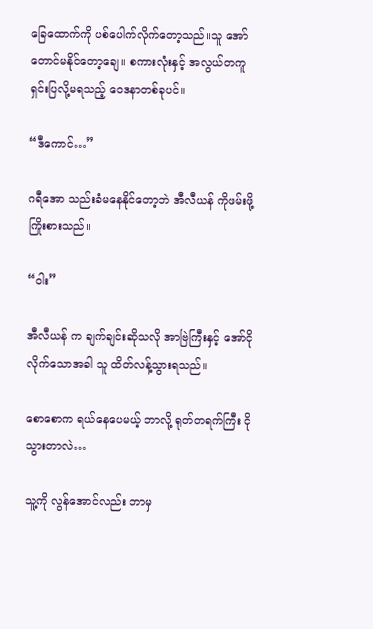ခြေထောက်ကို ပစ်ပေါက်လိုက်တော့သည်။သူ အော်တောင်မနိုင်တော့ချေ။ စကားလုံးနှင့် အလွယ်တကူ ရှင်းပြလို့မရသည့် ဝေဒနာတစ်ခုပင်။

“ဒီကောင်…”

ဂရီအော သည်းခံမနေနိုင်တော့ဘဲ အီလီယန် ကိုဖမ်းဖို့ကြိုးစားသည်။

“ဝါး”

အီလီယန် က ချက်ချင်းဆိုသလို အာဗြဲကြီးနှင့် အော်ငိုလိုက်သောအခါ သူ ထိတ်လန့်သွားရသည်။

စောစောက ရယ်နေပေမယ့် ဘာလို့ ရုတ်တရက်ကြီး ငိုသွားတာလဲ…

သူ့ကို လွန်အောင်လည်း ဘာမှ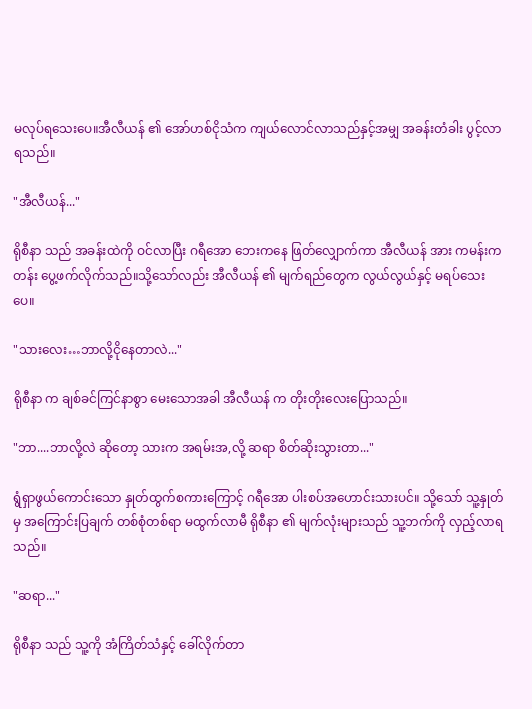မလုပ်ရသေးပေ။အီလီယန် ၏ အော်ဟစ်ငိုသံက ကျယ်လောင်လာသည်နှင့်အမျှ အခန်းတံခါး ပွင့်လာရသည်။

"အီလီယန်..."

ရိုစီနာ သည် အခန်းထဲကို ဝင်လာပြီး ဂရီအော ဘေးကနေ ဖြတ်လျှောက်ကာ အီလီယန် အား ကမန်းကတန်း ပွေ့ဖက်လိုက်သည်။သို့သော်လည်း အီလီယန် ၏ မျက်ရည်တွေက လွယ်လွယ်နှင့် မရပ်သေးပေ။

"သားလေး…ဘာလို့ငိုနေတာလဲ..."

ရိုစီနာ က ချစ်ခင်ကြင်နာစွာ မေးသောအခါ အီလီယန် က တိုးတိုးလေးပြောသည်။

"ဘာ....ဘာလို့လဲ ဆိုတော့ သားက အရမ်းအ,လို့ ဆရာ စိတ်ဆိုးသွားတာ..."

ရွံရှာဖွယ်ကောင်းသော နှုတ်ထွက်စကားကြောင့် ဂရီအော ပါးစပ်အဟောင်းသားပင်။ သို့သော် သူ့နှုတ်မှ အကြောင်းပြချက် တစ်စုံတစ်ရာ မထွက်လာမီ ရိုစီနာ ၏ မျက်လုံးများသည် သူ့ဘက်ကို လှည့်လာရသည်။

"ဆရာ..."

ရိုစီနာ သည် သူ့ကို အံကြိတ်သံနှင့် ခေါ်လိုက်တာ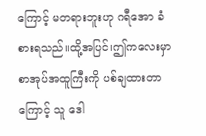ကြောင့် မတရားဘူးဟု ဂရီအော ခံစားရသည်။ထို့အပြင်၊ဤကလေးမှာ စာအုပ်အထူကြီးကို ပစ်ချထားတာကြောင့် သူ ဒေါ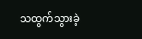သထွက်သွားခဲ့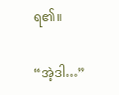ရ၏။

“အဲ့ဒါ…”